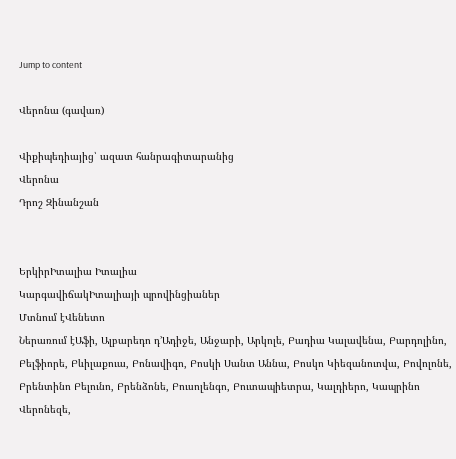Jump to content

Վերոնա (գավառ)

Վիքիպեդիայից՝ ազատ հանրագիտարանից
Վերոնա
Դրոշ Զինանշան


ԵրկիրԻտալիա Իտալիա
ԿարգավիճակԻտալիայի պրովինցիաներ
Մտնում էՎենետո
Ներառում էԱֆի, Ալբարեդո դ’Ադիջե, Անջարի, Արկոլե, Բադիա Կալավենա, Բարդոլինո, Բելֆիորե, Բևիլաքուա, Բոնավիգո, Բոսկի Սանտ Աննա, Բոսկո Կիեզանուովա, Բովոլոնե, Բրենտինո Բելունո, Բրենձոնե, Բուսոլենգո, Բուտապիետրա, Կալդիերո, Կապրինո Վերոնեզե,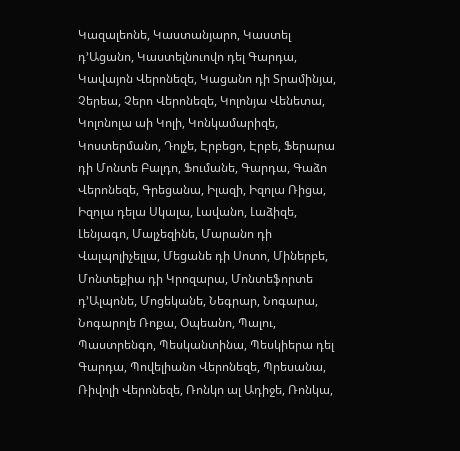Կազալեոնե, Կաստանյարո, Կաստել դ’Ացանո, Կաստելնուովո դել Գարդա, Կավայոն Վերոնեզե, Կացանո դի Տրամինյա, Չերեա, Չերո Վերոնեզե, Կոլոնյա Վենետա, Կոլոնոլա աի Կոլի, Կոնկամարիզե, Կոստերմանո, Դոլչե, Էրբեցո, Էրբե, Ֆերարա դի Մոնտե Բալդո, Ֆումանե, Գարդա, Գաձո Վերոնեզե, Գրեցանա, Իլազի, Իզոլա Ռիցա, Իզոլա դելա Սկալա, Լավանո, Լաձիզե, Լենյագո, Մալչեզինե, Մարանո դի Վալպոլիչելլա, Մեցանե դի Սոտո, Միներբե, Մոնտեքիա դի Կրոզարա, Մոնտեֆորտե դ’Ալպոնե, Մոցեկանե, Նեգրար, Նոգարա, Նոգարոլե Ռոքա, Օպեանո, Պալու, Պաստրենգո, Պեսկանտինա, Պեսկիերա դել Գարդա, Պովելիանո Վերոնեզե, Պրեսանա, Ռիվոլի Վերոնեզե, Ռոնկո ալ Ադիջե, Ռոնկա,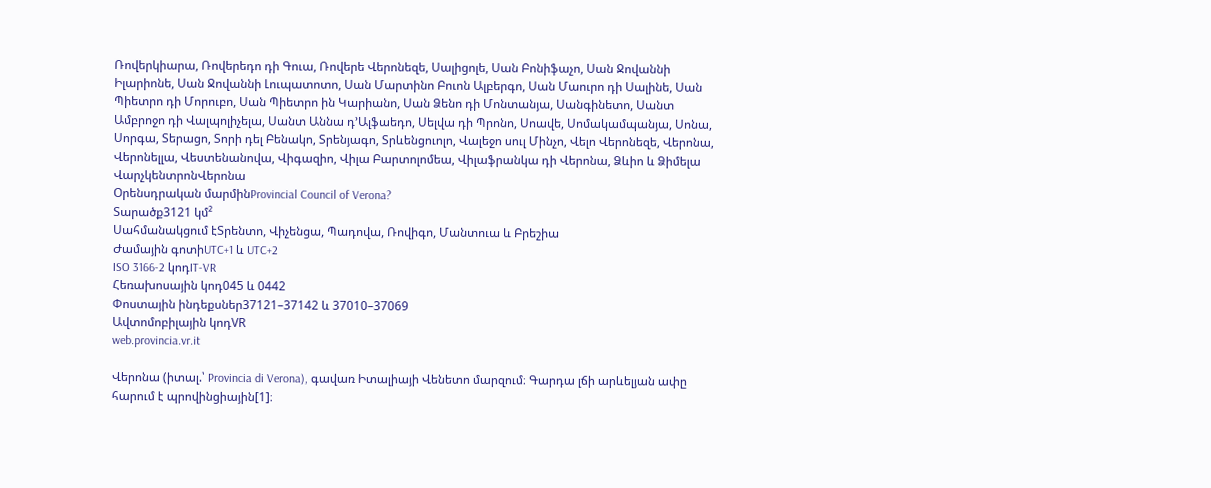Ռովերկիարա, Ռովերեդո դի Գուա, Ռովերե Վերոնեզե, Սալիցոլե, Սան Բոնիֆաչո, Սան Ջովաննի Իլարիոնե, Սան Ջովաննի Լուպատոտո, Սան Մարտինո Բուոն Ալբերգո, Սան Մաուրո դի Սալինե, Սան Պիետրո դի Մորուբո, Սան Պիետրո ին Կարիանո, Սան Ձենո դի Մոնտանյա, Սանգինետո, Սանտ Ամբրոջո դի Վալպոլիչելա, Սանտ Աննա դ’Ալֆաեդո, Սելվա դի Պրոնո, Սոավե, Սոմակամպանյա, Սոնա, Սորգա, Տերացո, Տորի դել Բենակո, Տրենյագո, Տրևենցուոլո, Վալեջո սուլ Մինչո, Վելո Վերոնեզե, Վերոնա, Վերոնելլա, Վեստենանովա, Վիգազիո, Վիլա Բարտոլոմեա, Վիլաֆրանկա դի Վերոնա, Ձևիո և Ձիմելա
ՎարչկենտրոնՎերոնա
Օրենսդրական մարմինProvincial Council of Verona?
Տարածք3121 կմ²
Սահմանակցում էՏրենտո, Վիչենցա, Պադովա, Ռովիգո, Մանտուա և Բրեշիա
Ժամային գոտիUTC+1 և UTC+2
ISO 3166-2 կոդIT-VR
Հեռախոսային կոդ045 և 0442
Փոստային ինդեքսներ37121–37142 և 37010–37069
Ավտոմոբիլային կոդVR
web.provincia.vr.it

Վերոնա (իտալ.՝ Provincia di Verona), գավառ Իտալիայի Վենետո մարզում։ Գարդա լճի արևելյան ափը հարում է պրովինցիային[1]։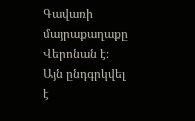Գավառի մայրաքաղաքը Վերոնան է։ Այն ընդգրկվել է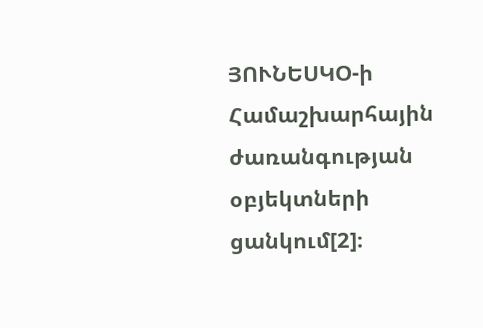ՅՈՒՆԵՍԿՕ-ի Համաշխարհային ժառանգության օբյեկտների ցանկում[2]։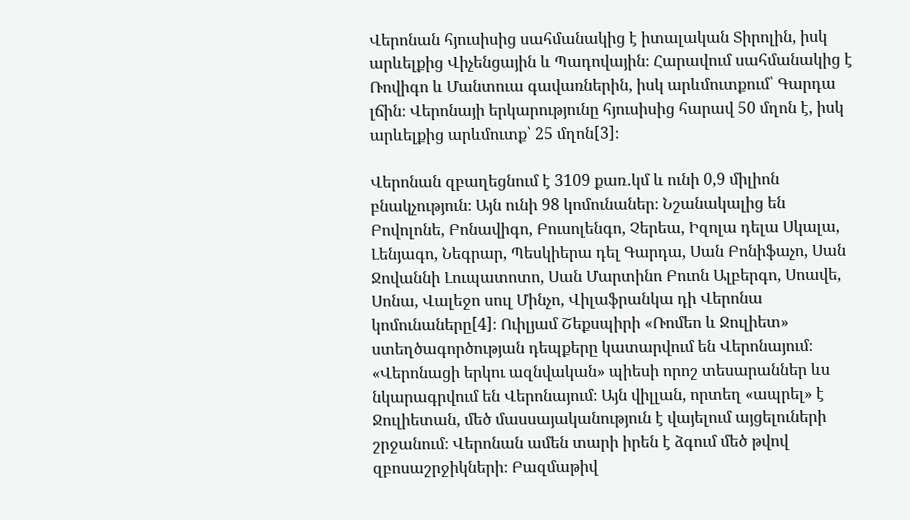Վերոնան հյուսիսից սահմանակից է իտալական Տիրոլին, իսկ արևելքից Վիչենցային և Պադովային։ Հարավում սահմանակից է Ռովիգո և Մանտուա գավառներին, իսկ արևմուտքում՝ Գարդա լճին։ Վերոնայի երկարությունը հյուսիսից հարավ 50 մղոն է, իսկ արևելքից արևմուտք՝ 25 մղոն[3]։

Վերոնան զբաղեցնում է 3109 քառ․կմ և ունի 0,9 միլիոն բնակչություն։ Այն ունի 98 կոմունաներ։ Նշանակալից են Բովոլոնե, Բոնավիգո, Բուսոլենգո, Չերեա, Իզոլա դելա Սկալա, Լենյագո, Նեգրար, Պեսկիերա դել Գարդա, Սան Բոնիֆաչո, Սան Ջովաննի Լուպատոտո, Սան Մարտինո Բուոն Ալբերգո, Սոավե, Սոնա, Վալեջո սուլ Մինչո, Վիլաֆրանկա դի Վերոնա կոմունաները[4]։ Ուիլյամ Շեքսպիրի «Ռոմեո և Ջուլիետ» ստեղծագործության դեպքերը կատարվում են Վերոնայում։ «Վերոնացի երկու ազնվական» պիեսի որոշ տեսարաններ ևս նկարագրվում են Վերոնայում։ Այն վիլլան, որտեղ «ապրել» է Ջուլիետան, մեծ մասսայականություն է վայելում այցելուների շրջանում։ Վերոնան ամեն տարի իրեն է ձգում մեծ թվով զբոսաշրջիկների։ Բազմաթիվ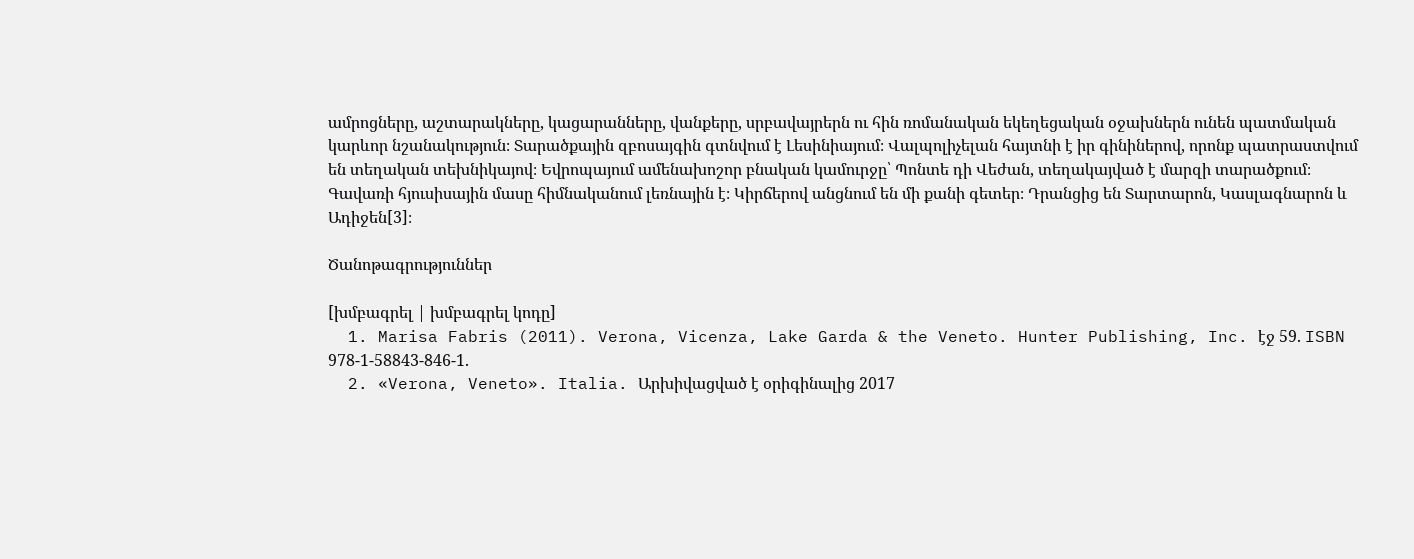ամրոցները, աշտարակները, կացարանները, վանքերը, սրբավայրերն ու հին ռոմանական եկեղեցական օջախներն ունեն պատմական կարևոր նշանակություն։ Տարածքային զբոսայգին գտնվում է Լեսինիայում։ Վալպոլիչելան հայտնի է իր գինիներով, որոնք պատրաստվում են տեղական տեխնիկայով։ Եվրոպայում ամենախոշոր բնական կամուրջը՝ Պոնտե դի Վեժան, տեղակայված է մարզի տարածքում։ Գավառի հյուսիսային մասը հիմնականում լեռնային է։ Կիրճերով անցնում են մի քանի գետեր։ Դրանցից են Տարտարոն, Կասլագնարոն և Ադիջեն[3]։

Ծանոթագրություններ

[խմբագրել | խմբագրել կոդը]
  1. Marisa Fabris (2011). Verona, Vicenza, Lake Garda & the Veneto. Hunter Publishing, Inc. էջ 59. ISBN 978-1-58843-846-1.
  2. «Verona, Veneto». Italia. Արխիվացված է օրիգինալից 2017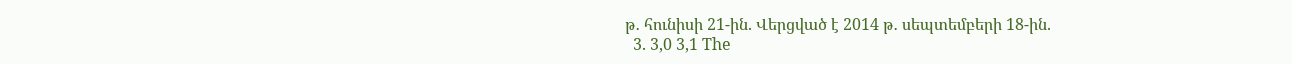թ․ հունիսի 21-ին. Վերցված է 2014 թ․ սեպտեմբերի 18-ին.
  3. 3,0 3,1 The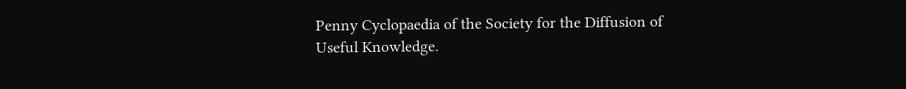Penny Cyclopaedia of the Society for the Diffusion of Useful Knowledge.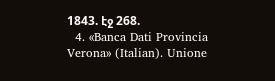1843. էջ 268.
  4. «Banca Dati Provincia Verona» (Italian). Unione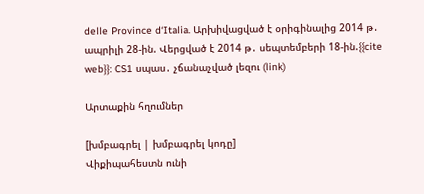delle Province d‘Italia. Արխիվացված է օրիգինալից 2014 թ․ ապրիլի 28-ին. Վերցված է 2014 թ․ սեպտեմբերի 18-ին.{{cite web}}: CS1 սպաս․ չճանաչված լեզու (link)

Արտաքին հղումներ

[խմբագրել | խմբագրել կոդը]
Վիքիպահեստն ունի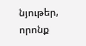նյութեր, որոնք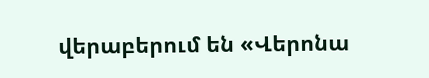վերաբերում են «Վերոնա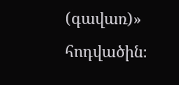(գավառ)» հոդվածին։